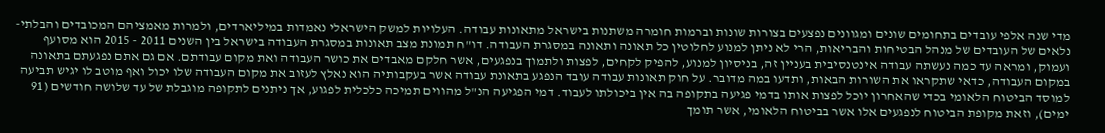מדי שנה אלפי עובדים בתחומים שונים ומגוונים נפצעים בצורות שונות וברמות חומרה משתנות בישראל מתאונות עבודה. העלויות למשק הישראלי נאמדות במיליארדים, ולמרות מאמציהם המכובדים והבלתי-נלאים של העובדים של מנהל הבטיחות והבריאות, הרי לא ניתן למנוע לחלוטין כל תאונה ותאונה במסגרת העבודה. דו"ח תמונת מצב תאונות במסגרת העבודה בישראל בין השנים 2011 - 2015 הוא מסועף ועמוק, ומראה עד כמה נעשתה עבודה אינטנסיבית בעניין זה, בניסיון למנוע, להפיק לקחים, לפצות ולתמוך בנפגעים, אשר חלקם מאבדים את כושר העבודה ואת מקום עבודתם. אם גם אתם נפגעתם בתאונה במקום העבודה, כדאי שתקראו את השורות הבאות, ותדעו במה מדובר. על חוק תאונות עבודה עובד הנפגע בתאונת עבודה אשר בעקבותיה הוא נאלץ לעזוב את מקום העבודה שלו יכול ואף מוטב לו יגיש תביעה למוסד הביטוח הלאומי בכדי שהאחרון יוכל לפצות אותו בדמי פגיעה בתקופה בה אין ביכולתו לעבוד. דמי הפגיעה הנ"ל מהווים תמיכה כלכלית לפגוע, אך ניתנים לתקופה מוגבלת של עד שלושה חודשים (91 ימים), וזאת מקופת הביטוח לנפגעים אלו אשר בביטוח הלאומי, אשר תומך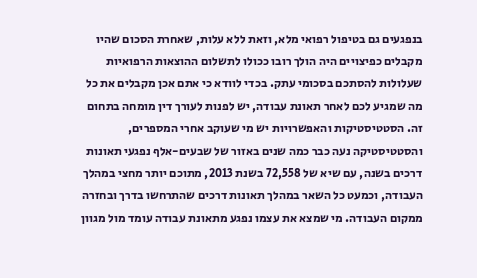בנפגעים גם בטיפול רפואי מלא, וזאת ללא עלות, שאחרת הסכום שהיו מקבלים כפיצויים היה הולך רובו ככולו לתשלום ההוצאות הרפואיות שעלולות להסתכם בסכומי עתק. בכדי לוודא כי אתם אכן מקבלים את כל מה שמגיע לכם לאחר תאונת עבודה, יש לפנות לעורך דין מומחה בתחום זה. הסטטיסטיקות והאפשרויות יש מי שעוקב אחרי המספרים, והסטטיסטיקה נעה כבר כמה שנים באזור של שבעים-אלף נפגעי תאונות דרכים בשנה, עם שיא של 72,558 בשנת 2013, מתוכם יותר מחצי במהלך העבודה, וכמעט כל השאר במהלך תאונות דרכים שהתרחשו בדרך ובחזרה ממקום העבודה. מי שמצא את עצמו נפגע מתאונת עבודה עומד מול מגוון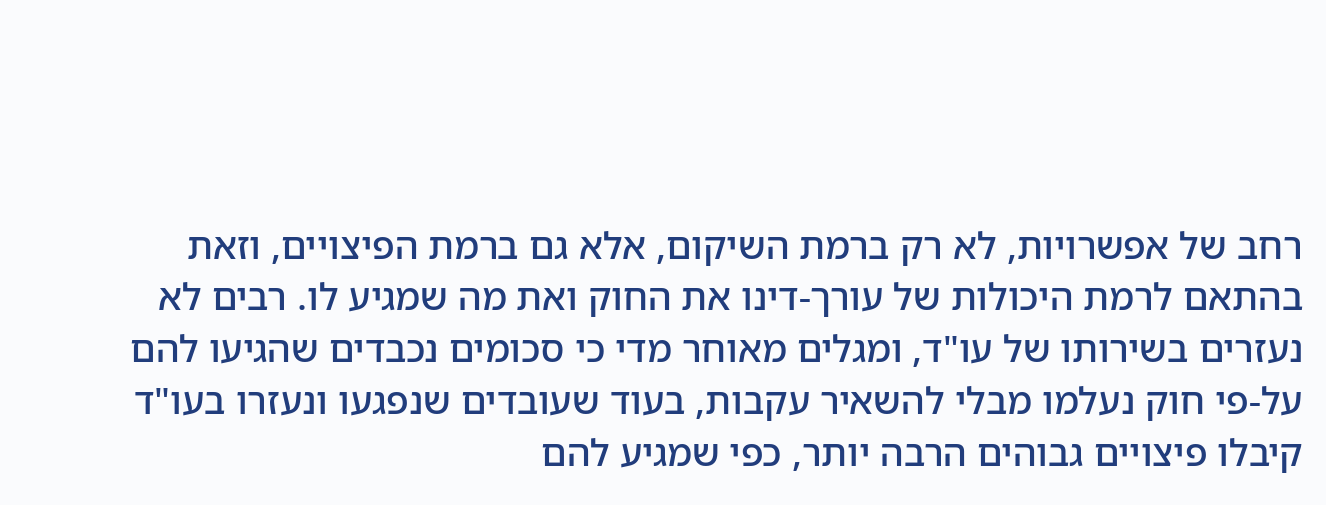רחב של אפשרויות, לא רק ברמת השיקום, אלא גם ברמת הפיצויים, וזאת בהתאם לרמת היכולות של עורך-דינו את החוק ואת מה שמגיע לו. רבים לא נעזרים בשירותו של עו"ד, ומגלים מאוחר מדי כי סכומים נכבדים שהגיעו להם על-פי חוק נעלמו מבלי להשאיר עקבות, בעוד שעובדים שנפגעו ונעזרו בעו"ד קיבלו פיצויים גבוהים הרבה יותר, כפי שמגיע להם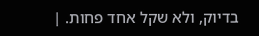בדיוק, ולא שקל אחד פחות. |